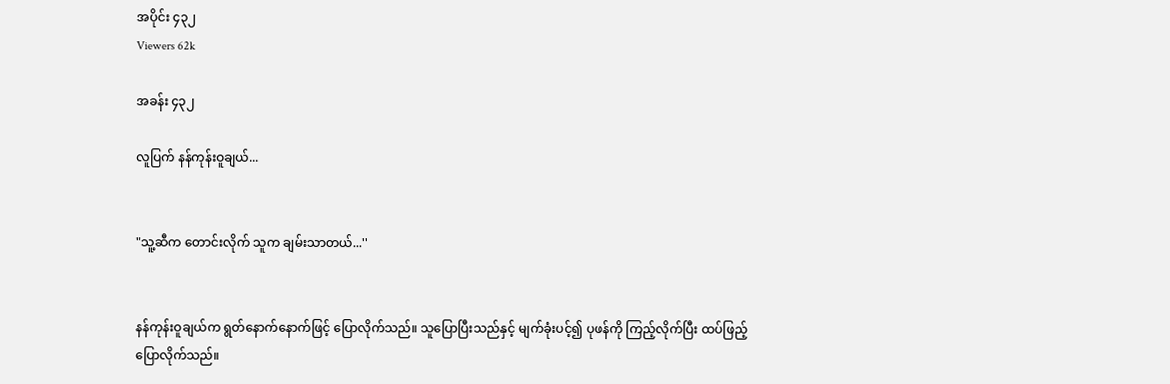အပိုင်း ၄၃၂
Viewers 62k

အခန်း ၄၃၂

လူပြက် နန်ကုန်းဝူချယ်...


"သူ့ဆီက တောင်းလိုက် သူက ချမ်းသာတယ်...''


နန်ကုန်းဝူချယ်က ရွတ်နောက်နောက်ဖြင့် ပြောလိုက်သည်။ သူပြောပြီးသည်နှင့် မျက်ခုံးပင့်၍ ပုဖန်ကို ကြည့်လိုက်ပြီး ထပ်ဖြည့်ပြောလိုက်သည်။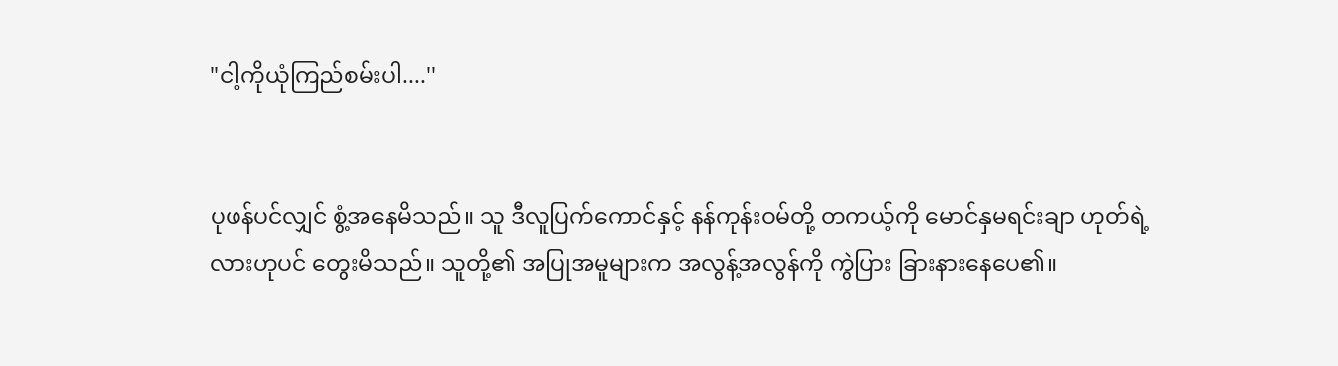"ငါ့ကိုယုံကြည်စမ်းပါ....''


ပုဖန်ပင်လျှင် စွံ့အနေမိသည်။ သူ ဒီလူပြက်ကောင်နှင့် နန်ကုန်းဝမ်တို့ တကယ့်ကို မောင်နှမရင်းချာ ဟုတ်ရဲ့လားဟုပင် တွေးမိသည်။ သူတို့၏ အပြုအမူများက အလွန့်အလွန်ကို ကွဲပြား ခြားနားနေပေ၏။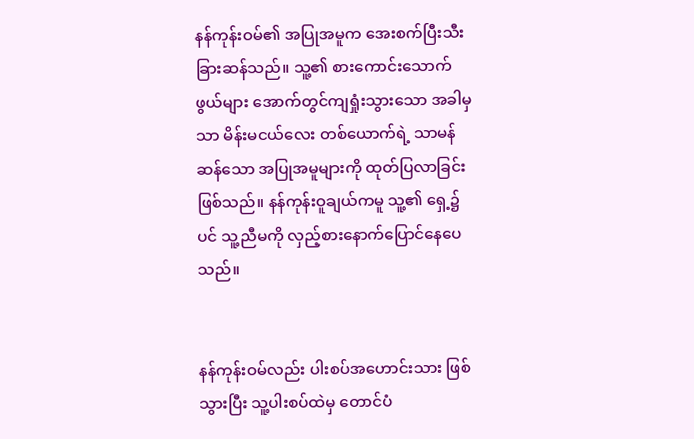နန်ကုန်းဝမ်၏ အပြုအမူက အေးစက်ပြီးသီးခြားဆန်သည်။ သူ့၏ စားကောင်းသောက်ဖွယ်များ အောက်တွင်ကျရှုံးသွားသော အခါမှသာ မိန်းမငယ်လေး တစ်ယောက်ရဲ့ သာမန်ဆန်သော အပြုအမူများကို ထုတ်ပြလာခြင်းဖြစ်သည်။ နန်ကုန်းဝူချယ်ကမူ သူ့၏ ရှေ့၌ပင် သူ့ညီမကို လှည့်စားနောက်ပြောင်နေပေသည်။


နန်ကုန်းဝမ်လည်း ပါးစပ်အဟောင်းသား ဖြစ်သွားပြီး သူ့ပါးစပ်ထဲမှ တောင်ပံ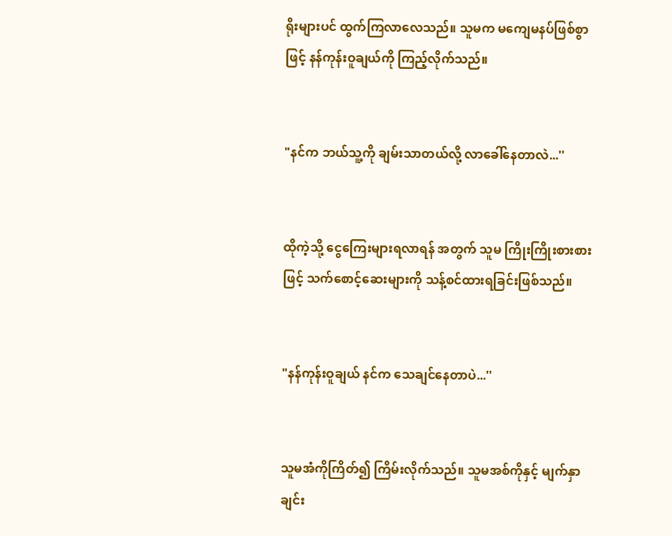ရိုးများပင် ထွက်ကြလာလေသည်။ သူမက မကျေမနပ်ဖြစ်စွာဖြင့် နန်ကုန်းဝူချယ်ကို ကြည့်လိုက်သည်။


"နင်က ဘယ်သူ့ကို ချမ်းသာတယ်လို့ လာခေါ်နေတာလဲ...''


ထိုကဲ့သို့ ငွေကြေးများရလာရန် အတွက် သူမ ကြိုးကြိုးစားစားဖြင့် သက်စောင့်ဆေးများကို သန့်စင်ထားရခြင်းဖြစ်သည်။


"နန်ကုန်းဝူချယ် နင်က သေချင်နေတာပဲ...''


သူမအံကိုကြိတ်၍ ကြိမ်းလိုက်သည်။ သူမအစ်ကိုနှင့် မျက်နှာချင်း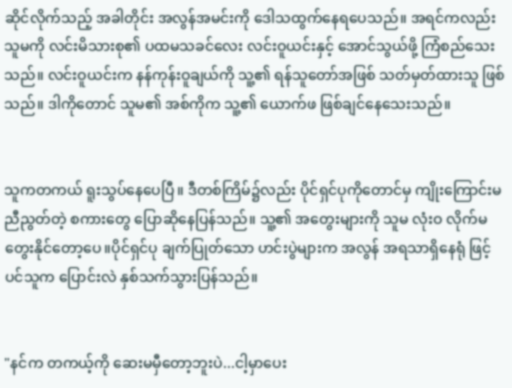ဆိုင်လိုက်သည့် အခါတိုင်း အလွန်အမင်းကို ဒေါသထွက်နေရပေသည်။ အရင်ကလည်း သူမကို လင်းမိသားစု၏ ပထမသခင်လေး လင်းဝူယင်းနှင့် အောင်သွယ်ဖို့ ကြံစည်သေးသည်။ လင်းဝူယင်းက နန်ကုန်းဝူချယ်ကို သူ့၏ ရန်သူတော်အဖြစ် သတ်မှတ်ထားသူ ဖြစ်သည်။ ဒါကိုတောင် သူမ၏ အစ်ကိုက သူ့၏ ယောက်ဖ ဖြစ်ချင်နေသေးသည်။


သူကတကယ် ရူးသွပ်နေပေပြီ။ ဒီတစ်ကြိမ်၌လည်း ပိုင်ရှင်ပုကိုတောင်မှ ကျိုးကြောင်းမညီညွတ်တဲ့ စကားတွေ ပြောဆိုနေပြန်သည်။ သူ့၏ အတွေးများကို သူမ လုံးဝ လိုက်မတွေးနိုင်တော့ပေ။ပိုင်ရှင်ပု ချက်ပြုတ်သော ဟင်းပွဲများက အလွန် အရသာရှိနေရုံ ဖြင့်ပင်သူက ပြောင်းလဲ နှစ်သက်သွားပြန်သည်။


"နင်က တကယ့်ကို ဆေးမမှီတော့ဘူးပဲ...ငါ့မှာပေး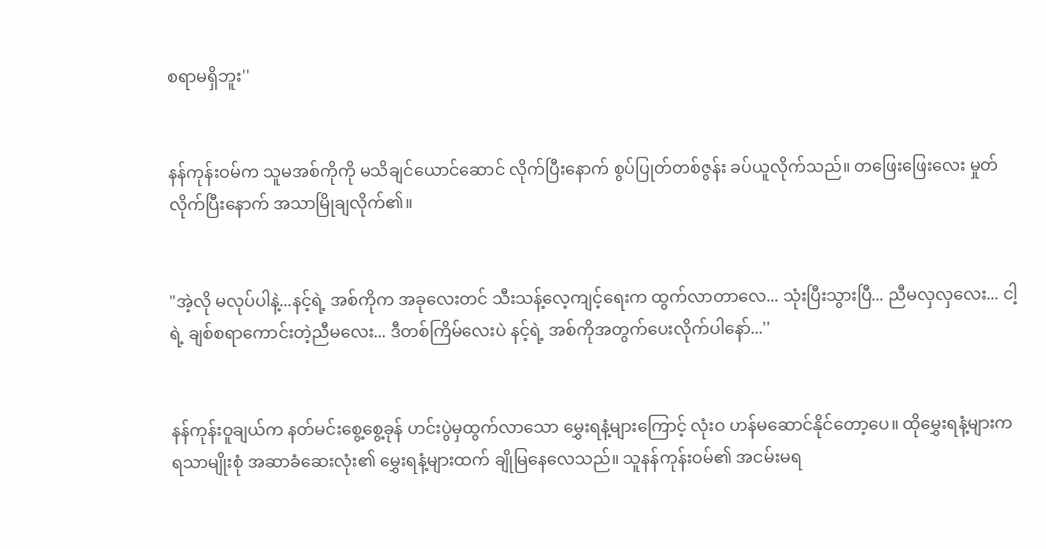စရာမရှိဘူး''


နန်ကုန်းဝမ်က သူမအစ်ကိုကို မသိချင်ယောင်ဆောင် လိုက်ပြီးနောက် စွပ်ပြုတ်တစ်ဇွန်း ခပ်ယူလိုက်သည်။ တဖြေးဖြေးလေး မှုတ်လိုက်ပြီးနောက် အသာမြိုချလိုက်၏။


"အဲ့လို မလုပ်ပါနဲ့...နင့်ရဲ့ အစ်ကိုက အခုလေးတင် သီးသန့်လေ့ကျင့်ရေးက ထွက်လာတာလေ... သုံးပြီးသွားပြီ... ညီမလှလှလေး... ငါ့ရဲ့ ချစ်စရာကောင်းတဲ့ညီမလေး... ဒီတစ်ကြိမ်လေးပဲ နင့်ရဲ့ အစ်ကိုအတွက်ပေးလိုက်ပါနော်...''


နန်ကုန်းဝူချယ်က နတ်မင်းစွေ့စွေ့ခုန် ဟင်းပွဲမှထွက်လာသော မွှေးရနံ့များကြောင့် လုံးဝ ဟန်မဆောင်နိုင်တော့ပေ။ ထိုမွှေးရနံ့များက ရသာမျိုးစုံ အဆာခံဆေးလုံး၏ မွှေးရနံ့များထက် ချိုမြနေလေသည်။ သူနန်ကုန်းဝမ်၏ အငမ်းမရ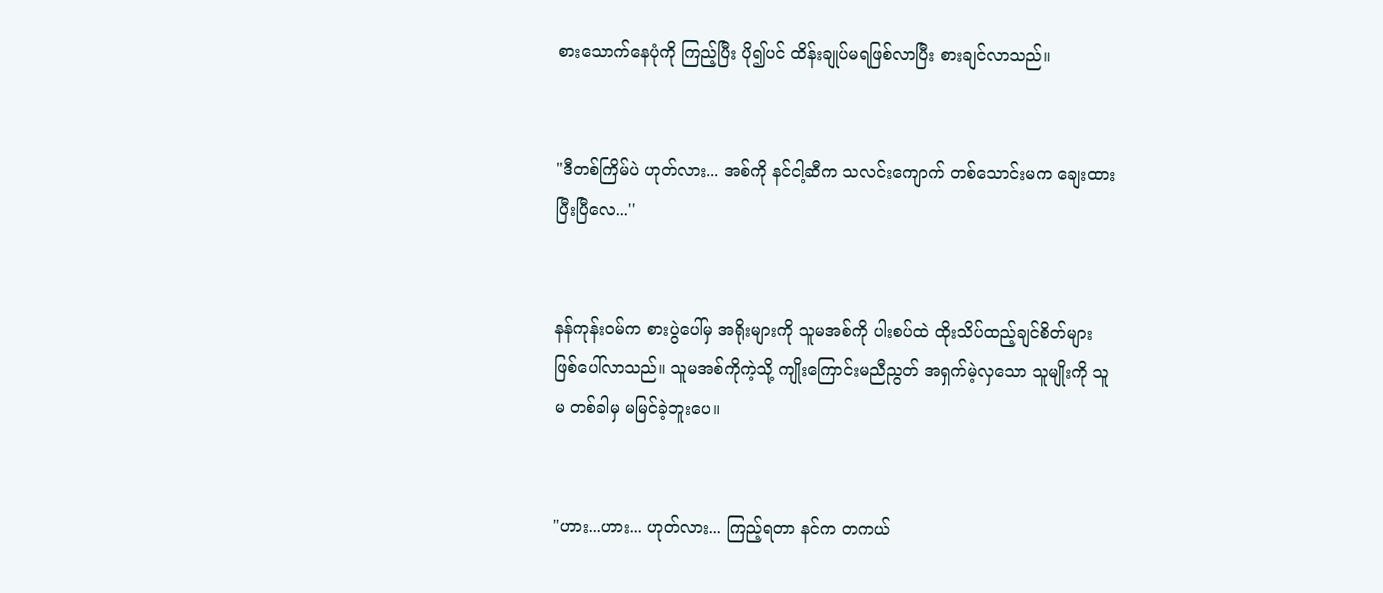စားသောက်နေပုံကို ကြည့်ပြီး ပို၍ပင် ထိန်းချုပ်မရဖြစ်လာပြီး စားချင်လာသည်။


"ဒီတစ်ကြိမ်ပဲ ဟုတ်လား... အစ်ကို နင်ငါ့ဆီက သလင်းကျောက် တစ်သောင်းမက ချေးထားပြီးပြီလေ...''


နန်ကုန်းဝမ်က စားပွဲပေါ်မှ အရိုးများကို သူမအစ်ကို ပါးစပ်ထဲ ထိုးသိပ်ထည့်ချင်စိတ်များ ဖြစ်ပေါ်လာသည်။ သူမအစ်ကိုကဲ့သို့ ကျိုးကြောင်းမညီညွတ် အရှက်မဲ့လှသော သူမျိုးကို သူမ တစ်ခါမှ မမြင်ခဲ့ဘူးပေ။


"ဟား...ဟား... ဟုတ်လား... ကြည့်ရတာ နင်က တကယ်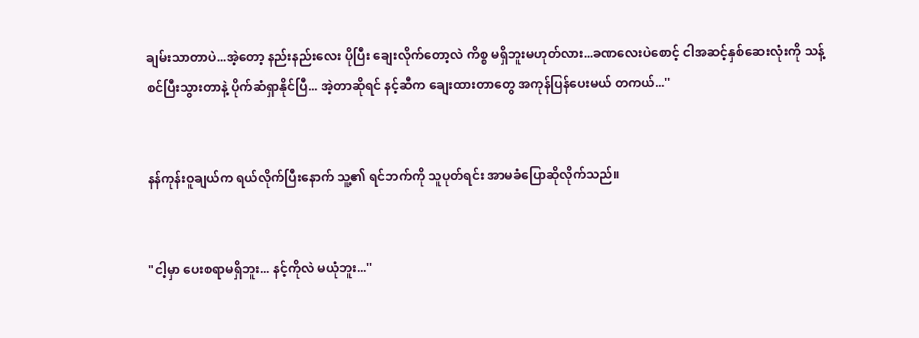ချမ်းသာတာပဲ...အဲ့တော့ နည်းနည်းလေး ပိုပြီး ချေးလိုက်တော့လဲ ကိစ္စ မရှိဘူးမဟုတ်လား...ခဏလေးပဲစောင့် ငါအဆင့်နှစ်ဆေးလုံးကို သန့်စင်ပြီးသွားတာနဲ့ ပိုက်ဆံရှာနိုင်ပြီ... အဲ့တာဆိုရင် နင့်ဆီက ချေးထားတာတွေ အကုန်ပြန်ပေးမယ် တကယ်...''


နန်ကုန်းဝူချယ်က ရယ်လိုက်ပြီးနောက် သူ့၏ ရင်ဘက်ကို သူပုတ်ရင်း အာမခံပြောဆိုလိုက်သည်။


"ငါ့မှာ ပေးစရာမရှိဘူး... နင့်ကိုလဲ မယုံဘူး...''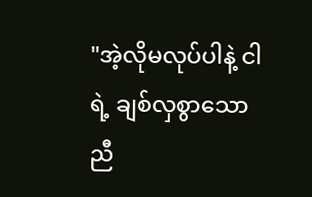"အဲ့လိုမလုပ်ပါနဲ့ ငါရဲ့ ချစ်လှစွာသော ညီ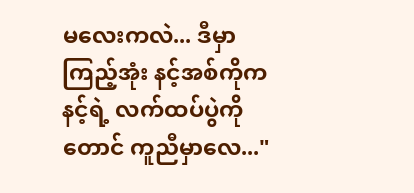မလေးကလဲ... ဒီမှာကြည့်အုံး နင့်အစ်ကိုက နင့်ရဲ့ လက်ထပ်ပွဲကိုတောင် ကူညီမှာလေ..."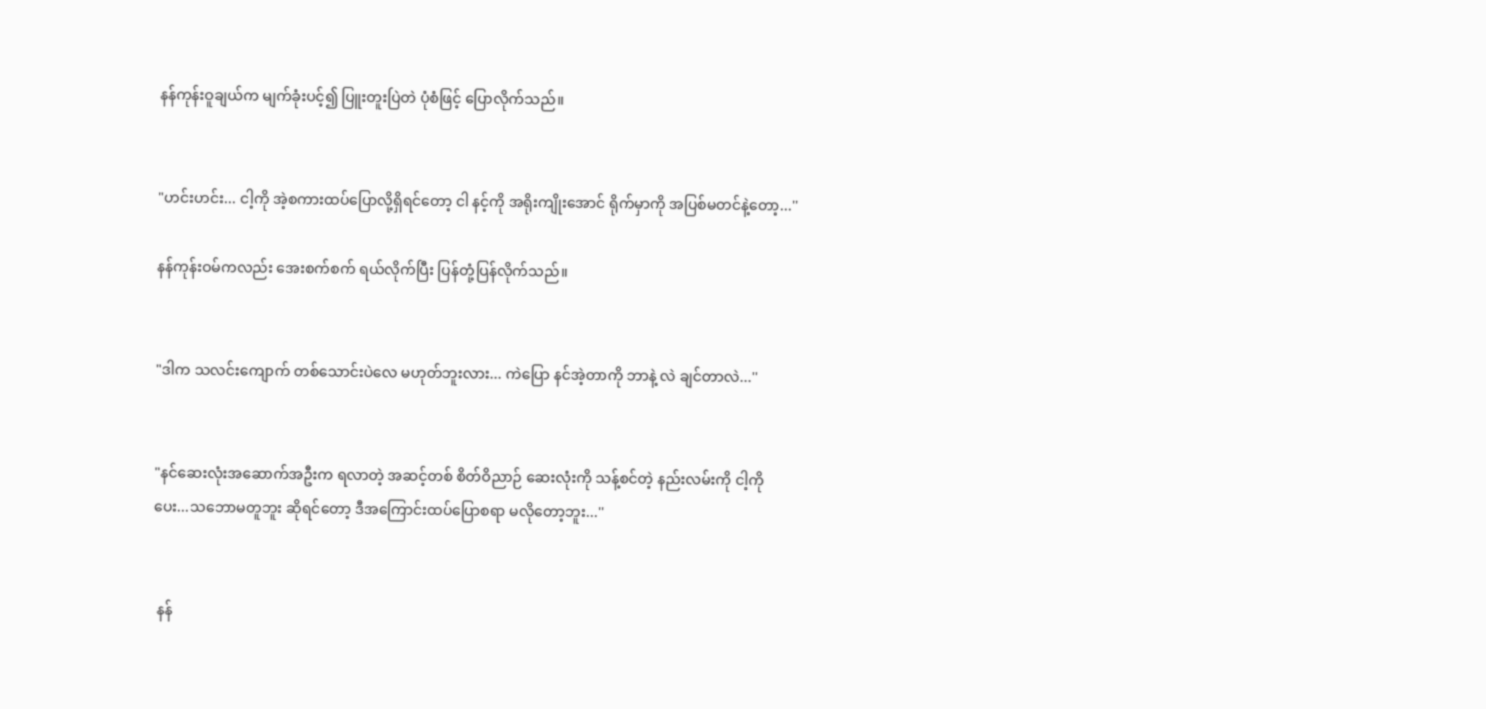နန်ကုန်းဝူချယ်က မျက်ခုံးပင့်၍ ပြူးတူးပြဲတဲ ပုံစံဖြင့် ပြောလိုက်သည်။


"ဟင်းဟင်း... ငါ့ကို အဲ့စကားထပ်ပြောလို့ရှိရင်တော့ ငါ နင့်ကို အရိုးကျိုးအောင် ရိုက်မှာကို အပြစ်မတင်နဲ့တော့...''

နန်ကုန်းဝမ်ကလည်း အေးစက်စက် ရယ်လိုက်ပြီး ပြန်တုံ့ပြန်လိုက်သည်။


"ဒါက သလင်းကျောက် တစ်သောင်းပဲလေ မဟုတ်ဘူးလား... ကဲပြော နင်အဲ့တာကို ဘာနဲ့ လဲ ချင်တာလဲ...''


"နင်ဆေးလုံးအဆောက်အဦးက ရလာတဲ့ အဆင့်တစ် စိတ်ဝိညာဉ် ဆေးလုံးကို သန့်စင်တဲ့ နည်းလမ်းကို ငါ့ကိုပေး...သဘောမတူဘူး ဆိုရင်တော့ ဒီအကြောင်းထပ်ပြောစရာ မလိုတော့ဘူး...''


 နန်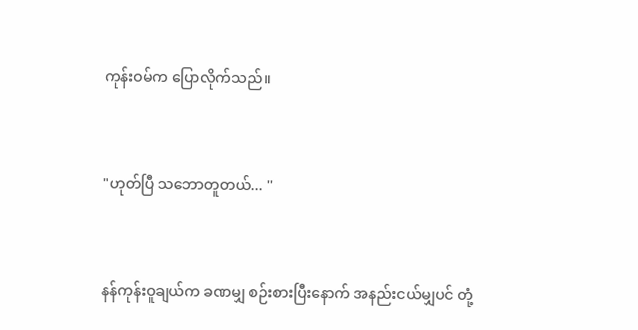ကုန်းဝမ်က ပြောလိုက်သည်။


"ဟုတ်ပြီ သဘောတူတယ်... ''


နန်ကုန်းဝူချယ်က ခဏမျှ စဉ်းစားပြီးနောက် အနည်းငယ်မျှပင် တုံ့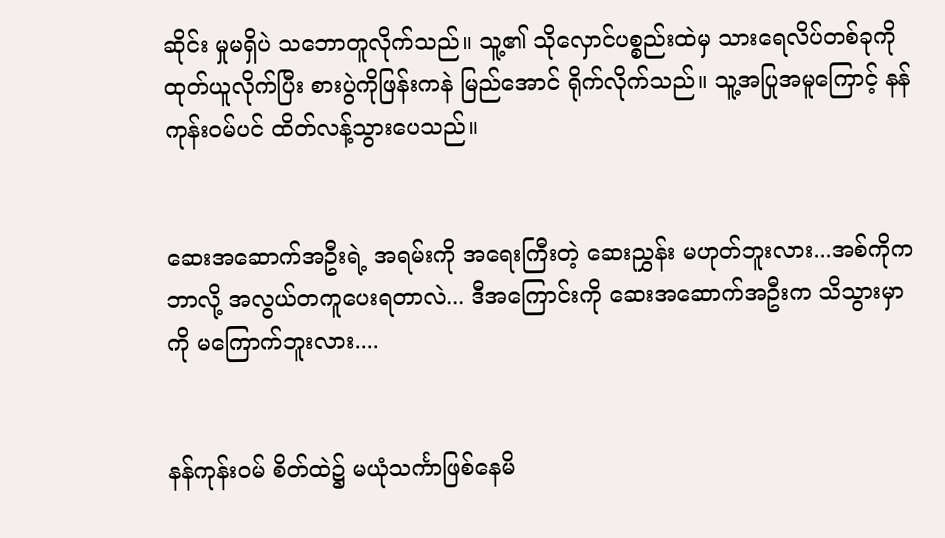ဆိုင်း မှုမရှိပဲ သဘောတူလိုက်သည်။ သူ့၏ သိုလှောင်ပစ္စည်းထဲမှ သားရေလိပ်တစ်ခုကို ထုတ်ယူလိုက်ပြီး စားပွဲကိုဖြန်းကနဲ မြည်အောင် ရိုက်လိုက်သည်။ သူ့အပြုအမူကြောင့် နန်ကုန်းဝမ်ပင် ထိတ်လန့်သွားပေသည်။


ဆေးအဆောက်အဦးရဲ့ အရမ်းကို အရေးကြီးတဲ့ ဆေးညွှန်း မဟုတ်ဘူးလား...အစ်ကိုက ဘာလို့ အလွယ်တကူပေးရတာလဲ... ဒီအကြောင်းကို ဆေးအဆောက်အဦးက သိသွားမှာကို မကြောက်ဘူးလား....


နန်ကုန်းဝမ် စိတ်ထဲ၌ မယုံသင်္ကာဖြစ်နေမိ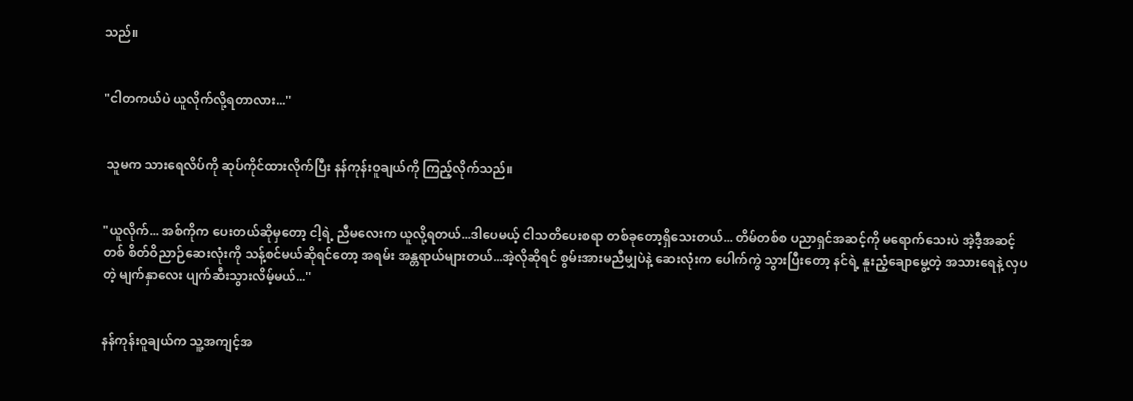သည်။


"ငါတကယ်ပဲ ယူလိုက်လို့ရတာလား...''


 သူမက သားရေလိပ်ကို ဆုပ်ကိုင်ထားလိုက်ပြီး နန်ကုန်းဝူချယ်ကို ကြည့်လိုက်သည်။


"ယူလိုက်... အစ်ကိုက ပေးတယ်ဆိုမှတော့ ငါ့ရဲ့ ညီမလေးက ယူလို့ရတယ်...ဒါပေမယ့် ငါသတိပေးစရာ တစ်ခုတော့ရှိသေးတယ်... တိမ်တစ်စ ပညာရှင်အဆင့်ကို မရောက်သေးပဲ အဲ့ဒီ့အဆင့်တစ် စိတ်ဝိညာဉ်ဆေးလုံးကို သန့်စင်မယ်ဆိုရင်တော့ အရမ်း အန္တရာယ်များတယ်...အဲ့လိုဆိုရင် စွမ်းအားမညီမျှပဲနဲ့ ဆေးလုံးက ပေါက်ကွဲ သွားပြီးတော့ နင်ရဲ့ နူးညံ့ချောမွေ့တဲ့ အသားရေနဲ့ လှပတဲ့ မျက်နှာလေး ပျက်ဆီးသွားလိမ့်မယ်...''


နန်ကုန်းဝူချယ်က သူ့အကျင့်အ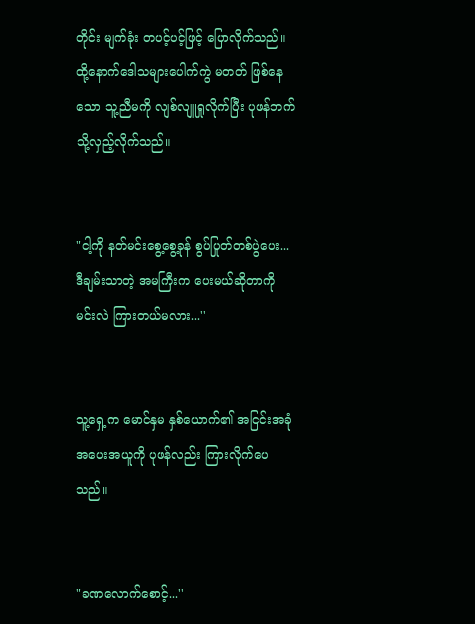တိုင်း မျက်ခုံး တပင့်ပင့်ဖြင့် ပြောလိုက်သည်။ ထို့နောက်ဒေါသများပေါက်ကွဲ မတတ် ဖြစ်နေသော သူ့ညီမကို လျစ်လျူရှုလိုက်ပြီး ပုဖန်ဘက်သို့လှည့်လိုက်သည်။


"ငါ့ကို နတ်မင်းစွေ့စွေ့ခုန် စွပ်ပြုတ်တစ်ပွဲပေး... ဒီချမ်းသာတဲ့ အမကြီးက ပေးမယ်ဆိုတာကို မင်းလဲ ကြားတယ်မလား...''


သူ့ရှေ့က မောင်နှမ နှစ်ယောက်၏ အငြင်းအခုံ အပေးအယူကို ပုဖန်လည်း ကြားလိုက်ပေသည်။


"ခဏလောက်စောင့်...''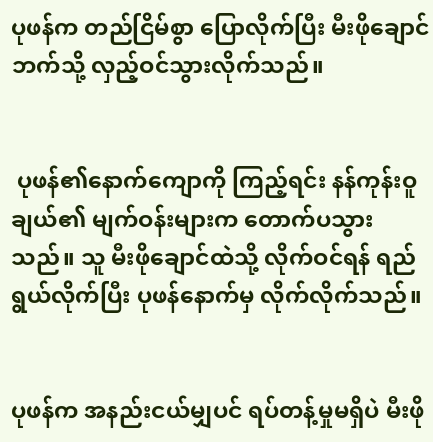ပုဖန်က တည်ငြိမ်စွာ ပြောလိုက်ပြီး မီးဖိုချောင်ဘက်သို့ လှည့်ဝင်သွားလိုက်သည်။


 ပုဖန်၏နောက်ကျောကို ကြည့်ရင်း နန်ကုန်းဝူချယ်၏ မျက်ဝန်းများက တောက်ပသွားသည်။ သူ မီးဖိုချောင်ထဲသို့ လိုက်ဝင်ရန် ရည်ရွယ်လိုက်ပြီး ပုဖန်နောက်မှ လိုက်လိုက်သည်။


ပုဖန်က အနည်းငယ်မျှပင် ရပ်တန့်မှုမရှိပဲ မီးဖို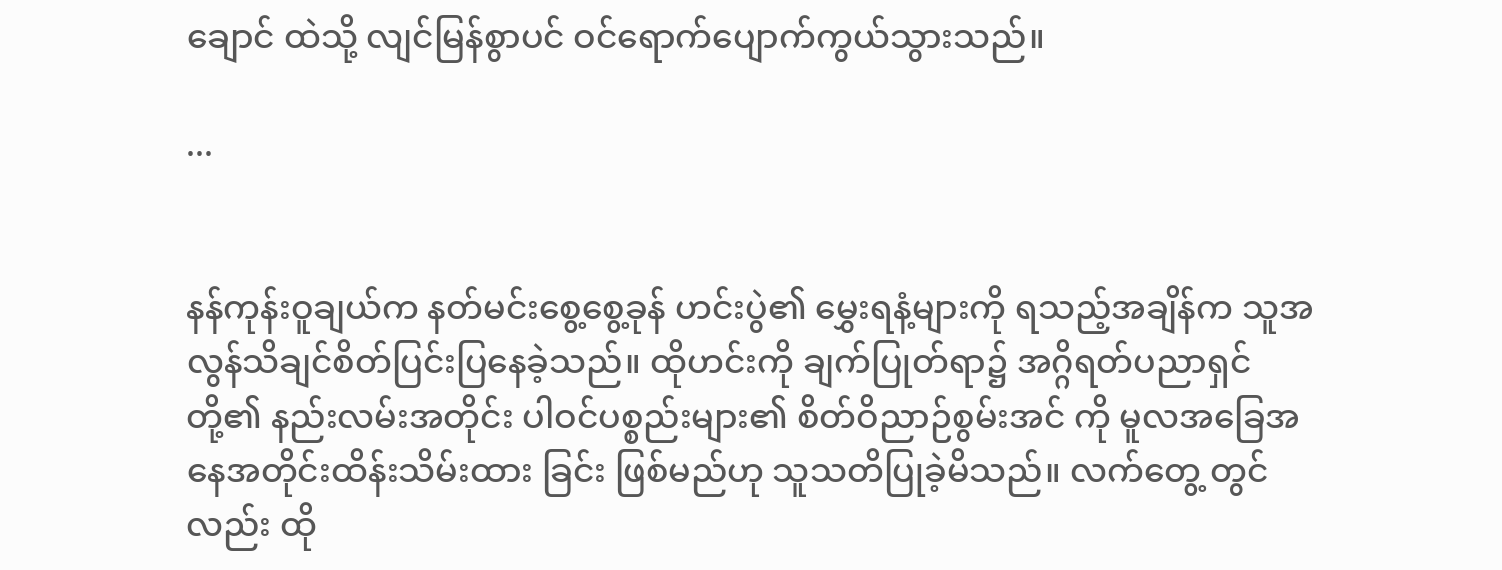ချောင် ထဲသို့ လျင်မြန်စွာပင် ဝင်ရောက်ပျောက်ကွယ်သွားသည်။

...


နန်ကုန်းဝူချယ်က နတ်မင်းစွေ့စွေ့ခုန် ဟင်းပွဲ၏ မွှေးရနံ့များကို ရသည့်အချိန်က သူအလွန်သိချင်စိတ်ပြင်းပြနေခဲ့သည်။ ထိုဟင်းကို ချက်ပြုတ်ရာ၌ အဂ္ဂိရတ်ပညာရှင် တို့၏ နည်းလမ်းအတိုင်း ပါဝင်ပစ္စည်းများ၏ စိတ်ဝိညာဉ်စွမ်းအင် ကို မူလအခြေအနေအတိုင်းထိန်းသိမ်းထား ခြင်း ဖြစ်မည်ဟု သူသတိပြုခဲ့မိသည်။ လက်တွေ့ တွင်လည်း ထို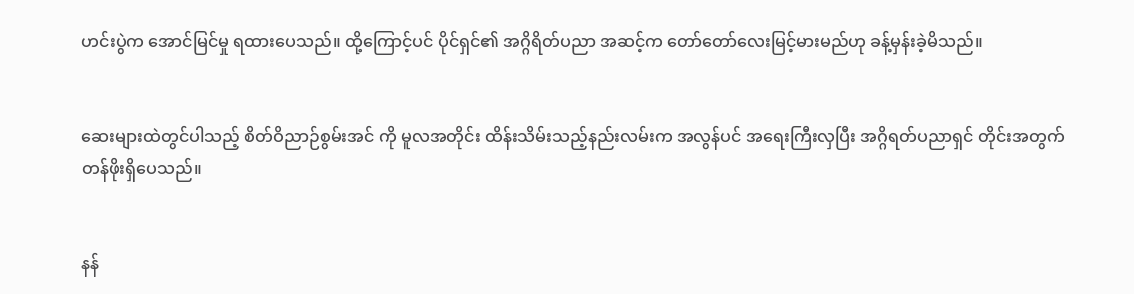ဟင်းပွဲက အောင်မြင်မှု ရထားပေသည်။ ထို့ကြောင့်ပင် ပိုင်ရှင်၏ အဂ္ဂိရိတ်ပညာ အဆင့်က တော်တော်လေးမြင့်မားမည်ဟု ခန့်မှန်းခဲ့မိသည်။


ဆေးများထဲတွင်ပါသည့် စိတ်ဝိညာဉ်စွမ်းအင် ကို မူလအတိုင်း ထိန်းသိမ်းသည့်နည်းလမ်းက အလွန်ပင် အရေးကြီးလှပြီး အဂ္ဂိရတ်ပညာရှင် တိုင်းအတွက် တန်ဖိုးရှိပေသည်။


နန်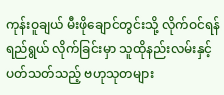ကုန်းဝူချယ် မီးဖိုချောင်တွင်းသို့ လိုက်ဝင်ရန် ရည်ရွယ် လိုက်ခြင်းမှာ သူထိုနည်းလမ်းနှင့် ပတ်သတ်သည့် ဗဟုသုတများ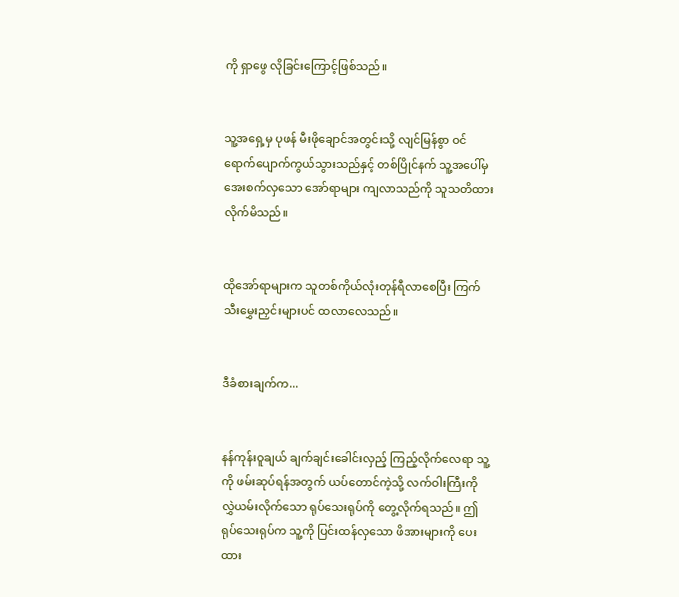ကို ရှာဖွေ လိုခြင်းကြောင့်ဖြစ်သည်။


သူ့အရှေ့မှ ပုဖန် မီးဖိုချောင်အတွင်းသို့ လျင်မြန်စွာ ဝင်ရောက်ပျောက်ကွယ်သွားသည်နှင့် တစ်ပြိုင်နက် သူ့အပေါ်မှ အေးစက်လှသော အော်ရာများ ကျလာသည်ကို သူသတိထားလိုက်မိသည်။


ထိုအော်ရာများက သူတစ်ကိုယ်လုံးတုန်ရီလာစေပြီး ကြက်သီးမွှေးညှင်းများပင် ထလာလေသည်။


ဒီခံစားချက်က...


နန်ကုန်းဝူချယ် ချက်ချင်းခေါင်းလှည့် ကြည့်လိုက်လေရာ သူ့ကို ဖမ်းဆုပ်ရန်အတွက် ယပ်တောင်ကဲ့သို့ လက်ဝါးကြီးကို လွှဲယမ်းလိုက်သော ရုပ်သေးရုပ်ကို တွေ့လိုက်ရသည်။ ဤရုပ်သေးရုပ်က သူ့ကို ပြင်းထန်လှသော ဖိအားများကို ပေးထား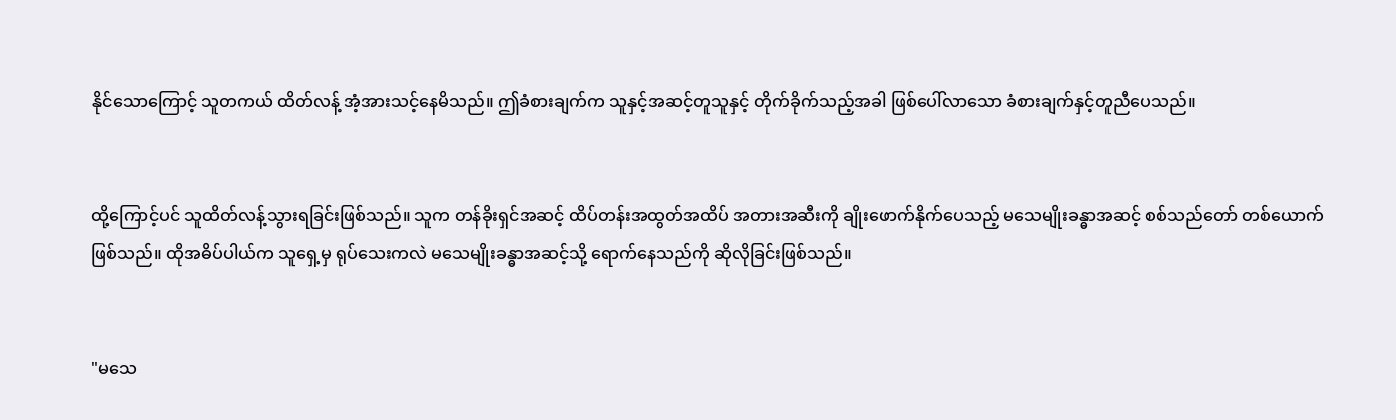နိုင်သောကြောင့် သူတကယ် ထိတ်လန့် အံ့အားသင့်နေမိသည်။ ဤခံစားချက်က သူနှင့်အဆင့်တူသူနှင့် တိုက်ခိုက်သည့်အခါ ဖြစ်ပေါ်လာသော ခံစားချက်နှင့်တူညီပေသည်။


ထို့ကြောင့်ပင် သူထိတ်လန့်သွားရခြင်းဖြစ်သည်။ သူက တန်ခိုးရှင်အဆင့် ထိပ်တန်းအထွတ်အထိပ် အတားအဆီးကို ချိုးဖောက်နိုက်ပေသည့် မသေမျိုးခန္ဓာအဆင့် စစ်သည်တော် တစ်ယောက်ဖြစ်သည်။ ထိုအဓိပ်ပါယ်က သူရှေ့မှ ရုပ်သေးကလဲ မသေမျိုးခန္ဓာအဆင့်သို့ ရောက်နေသည်ကို ဆိုလိုခြင်းဖြစ်သည်။


"မသေ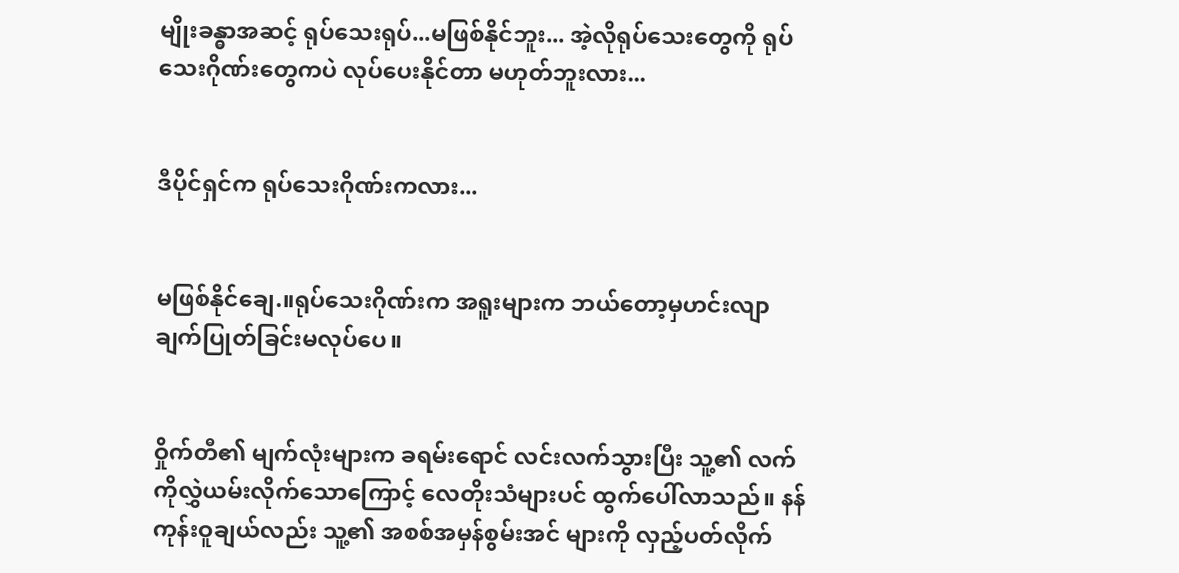မျိုးခန္ဓာအဆင့် ရုပ်သေးရုပ်...မဖြစ်နိုင်ဘူး... အဲ့လိုရုပ်သေးတွေကို ရုပ်သေးဂိုဏ်းတွေကပဲ လုပ်ပေးနိုင်တာ မဟုတ်ဘူးလား...


ဒီပိုင်ရှင်က ရုပ်သေးဂိုဏ်းကလား...


မဖြစ်နိုင်ချေ.။ရုပ်သေးဂိုဏ်းက အရူးများက ဘယ်တော့မှဟင်းလျာ ချက်ပြုတ်ခြင်းမလုပ်ပေ။


ဝှိုက်တီ၏ မျက်လုံးများက ခရမ်းရောင် လင်းလက်သွားပြီး သူ့၏ လက်ကိုလွှဲယမ်းလိုက်သောကြောင့် လေတိုးသံများပင် ထွက်ပေါ်လာသည်။ နန်ကုန်းဝူချယ်လည်း သူ့၏ အစစ်အမှန်စွမ်းအင် များကို လှည့်ပတ်လိုက်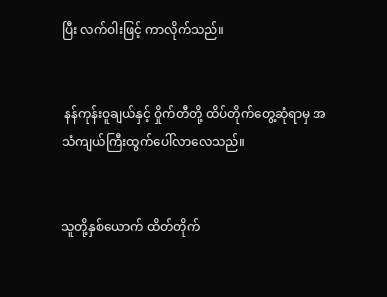ပြီး လက်ဝါးဖြင့် ကာလိုက်သည်။


 နန်ကုန်းဝူချယ်နှင့် ဝှိုက်တီတို့ ထိပ်တိုက်တွေ့ဆုံရာမှ အသံကျယ်ကြီးထွက်ပေါ်လာလေသည်။


သူတို့နှစ်ယောက် ထိတ်တိုက်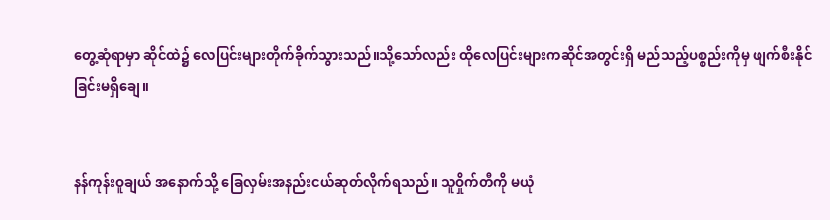တွေ့ဆုံရာမှာ ဆိုင်ထဲ၌ လေပြင်းများတိုက်ခိုက်သွားသည်။သို့သော်လည်း ထိုလေပြင်းများကဆိုင်အတွင်းရှိ မည်သည့်ပစ္စည်းကိုမှ ဖျက်စီးနိုင်ခြင်းမရှိချေ။


နန်ကုန်းဝူချယ် အနောက်သို့ ခြေလှမ်းအနည်းငယ်ဆုတ်လိုက်ရသည်။ သူဝှိုက်တီကို မယုံ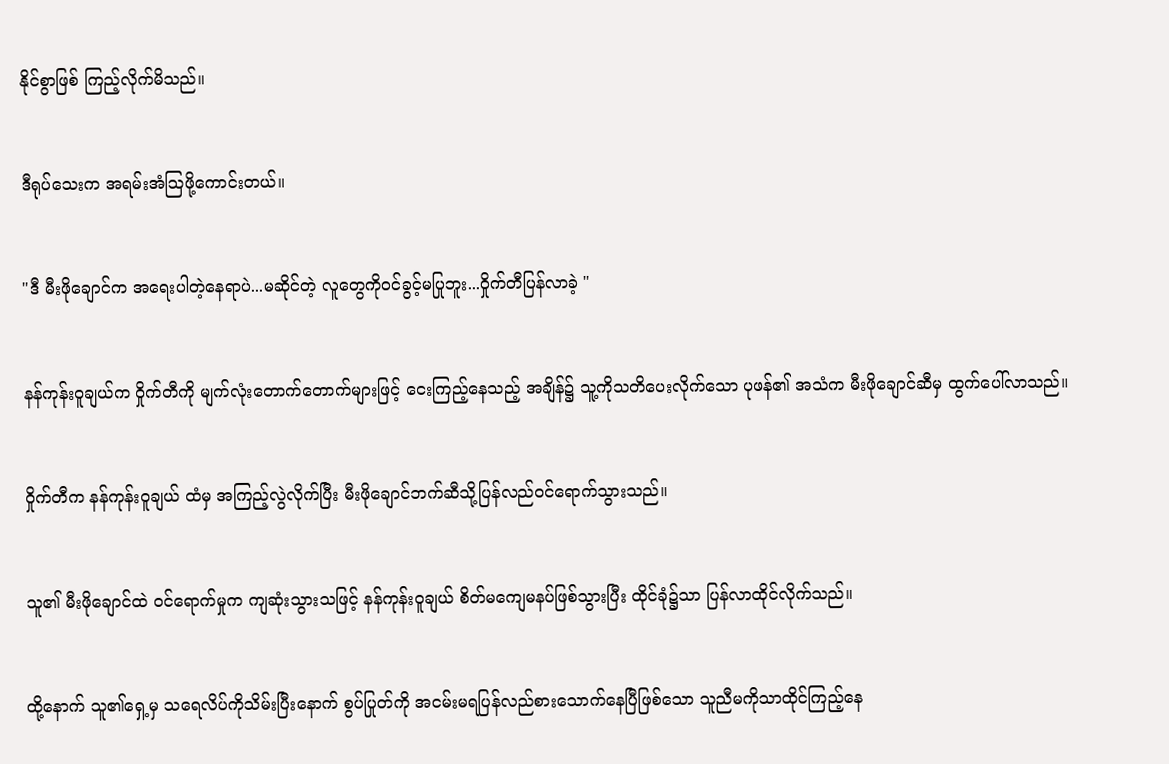နိုင်စွာဖြစ် ကြည့်လိုက်မိသည်။


ဒီရုပ်သေးက အရမ်းအံသြဖို့ကောင်းတယ်။


"ဒီ မီးဖိုချောင်က အရေးပါတဲ့နေရာပဲ...မဆိုင်တဲ့ လူတွေကိုဝင်ခွင့်မပြုဘူး...ဝှိုက်တီပြန်လာခဲ့ "


နန်ကုန်းဝူချယ်က ဝှိုက်တီကို မျက်လုံးတောက်တောက်များဖြင့် ငေးကြည့်နေသည့် အချိန်၌ သူ့ကိုသတိပေးလိုက်သော ပုဖန်၏ အသံက မီးဖိုချောင်ဆီမှ ထွက်ပေါ်လာသည်။


ဝှိုက်တီက နန်ကုန်းဝူချယ် ထံမှ အကြည့်လွဲလိုက်ပြီး မီးဖိုချောင်ဘက်ဆီသို့ပြန်လည်ဝင်ရောက်သွားသည်။


သူ၏ မီးဖိုချောင်ထဲ ဝင်ရောက်မှုက ကျဆုံးသွားသဖြင့် နန်ကုန်းဝူချယ် စိတ်မကျေမနပ်ဖြစ်သွားပြီး ထိုင်ခုံ၌သာ ပြန်လာထိုင်လိုက်သည်။


ထို့နောက် သူ၏ရှေ့မှ သရေလိပ်ကိုသိမ်းပြီးနောက် စွပ်ပြုတ်ကို အငမ်းမရပြန်လည်စားသောက်နေပြီဖြစ်သော သူညီမကိုသာထိုင်ကြည့်နေ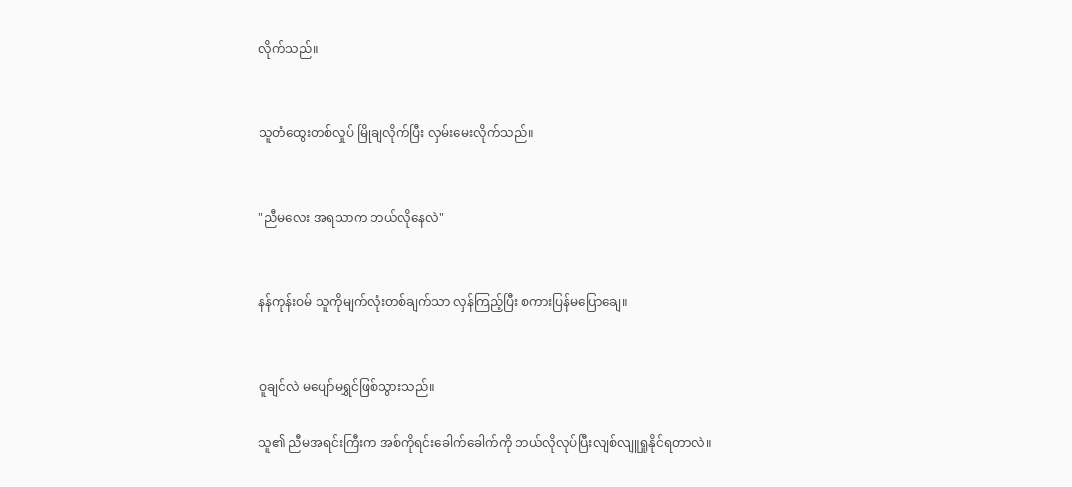လိုက်သည်။


သူတံထွေးတစ်လှုပ် မြိုချလိုက်ပြီး လှမ်းမေးလိုက်သည်။


"ညီမလေး အရသာက ဘယ်လိုနေလဲ"


နန်ကုန်းဝမ် သူကိုမျက်လုံးတစ်ချက်သာ လှန်ကြည့်ပြီး စကားပြန်မပြောချေ။


ဝူချင်လဲ မပျော်မရွှင်ဖြစ်သွားသည်။

သူ၏ ညီမအရင်းကြီးက အစ်ကိုရင်းခေါက်ခေါက်ကို ဘယ်လိုလုပ်ပြီးလျစ်လျူရှုနိုင်ရတာလဲ။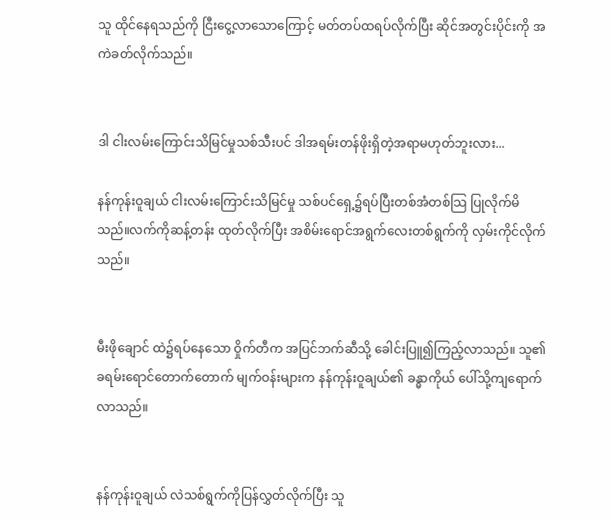သူ ထိုင်နေရသည်ကို ငြီးငွေ့လာသောကြောင့် မတ်တပ်ထရပ်လိုက်ပြီး ဆိုင်အတွင်းပိုင်းကို အကဲခတ်လိုက်သည်။


ဒါ ငါးလမ်းကြောင်းသိမြင်မှုသစ်သီးပင် ဒါအရမ်းတန်ဖိုးရှိတဲ့အရာမဟုတ်ဘူးလား...

နန်ကုန်းဝူချယ် ငါးလမ်းကြောင်းသိမြင်မှု သစ်ပင်ရှေ့၌ရပ်ပြီးတစ်အံတစ်သြ ပြုလိုက်မိသည်။လက်ကိုဆန့်တန်း ထုတ်လိုက်ပြီး အစိမ်းရောင်အရွက်လေးတစ်ရွက်ကို လှမ်းကိုင်လိုက်သည်။


မီးဖိုချောင် ထဲ၌ရပ်နေသော ဝှိုက်တီက အပြင်ဘက်ဆီသို့ ခေါင်းပြူ၍ကြည့်လာသည်။ သူ၏ ခရမ်းရောင်တောက်တောက် မျက်ဝန်းများက နန်ကုန်းဝူချယ်၏ ခန္ဓာကိုယ် ပေါ်သို့ကျရောက်လာသည်။


နန်ကုန်းဝူချယ် လဲသစ်ရွက်ကိုပြန်လွှတ်လိုက်ပြီး သူ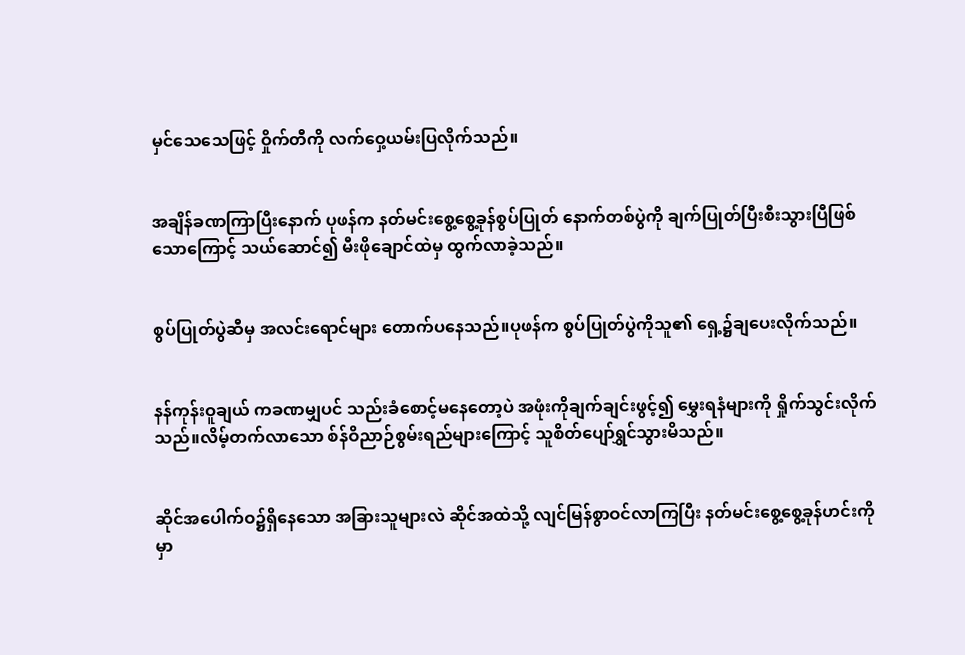မှင်သေသေဖြင့် ဝှိုက်တီကို လက်ဝှေ့ယမ်းပြလိုက်သည်။


အချိန်ခဏကြာပြီးနောက် ပုဖန်က နတ်မင်းစွေ့စွေ့ခုန်စွပ်ပြုတ် နောက်တစ်ပွဲကို ချက်ပြုတ်ပြီးစီးသွားပြီဖြစ်သောကြောင့် သယ်ဆောင်၍ မီးဖိုချောင်ထဲမှ ထွက်လာခဲ့သည်။


စွပ်ပြုတ်ပွဲဆီမှ အလင်းရောင်များ တောက်ပနေသည်။ပုဖန်က စွပ်ပြုတ်ပွဲကိုသူ၏ ရှေ့၌ချပေးလိုက်သည်။


နန်ကုန်းဝူချယ် ကခဏမျှပင် သည်းခံစောင့်မနေတော့ပဲ အဖုံးကိုချက်ချင်းဖွင့်၍ မွှေးရနံများကို ရှိုက်သွင်းလိုက်သည်။လိမ့်တက်လာသော စ်န်ဝိညာဉ်စွမ်းရည်များကြောင့် သူစိတ်ပျော်ရွှင်သွားမိသည်။


ဆိုင်အပေါက်ဝ၌ရှိနေသော အခြားသူများလဲ ဆိုင်အထဲသို့ လျင်မြန်စွာဝင်လာကြပြီး နတ်မင်းစွေ့စွေ့ခုန်ဟင်းကို မှာ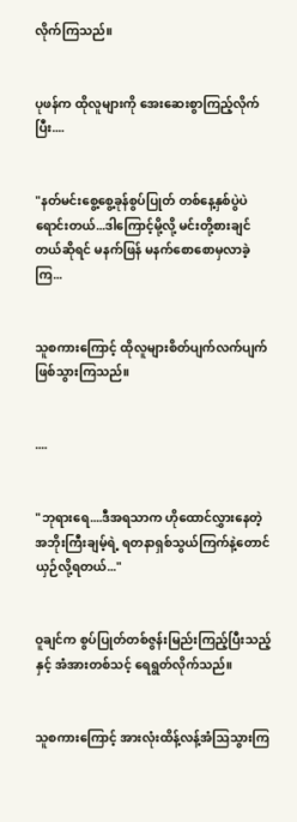လိုက်ကြသည်။


ပုဖန်က ထိုလူများကို အေးဆေးစွာကြည့်လိုက်ပြီး....


"နတ်မင်းစွေ့စွေ့ခုန်စွပ်ပြုတ် တစ်နေ့နှစ်ပွဲပဲရောင်းတယ်...ဒါကြောင့်မို့လို့ မင်းတို့စားချင်တယ်ဆိုရင် မနက်ဖြန် မနက်စောစောမှလာခဲ့ကြ...


သူစကားကြောင့် ထိုလူများစိတ်ပျက်လက်ပျက်ဖြစ်သွားကြသည်။


....


"ဘုရားရေ....ဒီအရသာက ဟိုထောင်လွှားနေတဲ့ အဘိုးကြီးချမ့်ရဲ့ ရတနာရှစ်သွယ်ကြက်နဲ့တောင် ယှဉ်လို့ရတယ်..."


ဝူချင်က စွပ်ပြုတ်တစ်ဇွန်းမြည်းကြည့်ပြီးသည့်နှင့် အံအားတစ်သင့် ရေရွတ်လိုက်သည်။


သူစကားကြောင့် အားလုံးထိန့်လန့်အံသြသွားကြ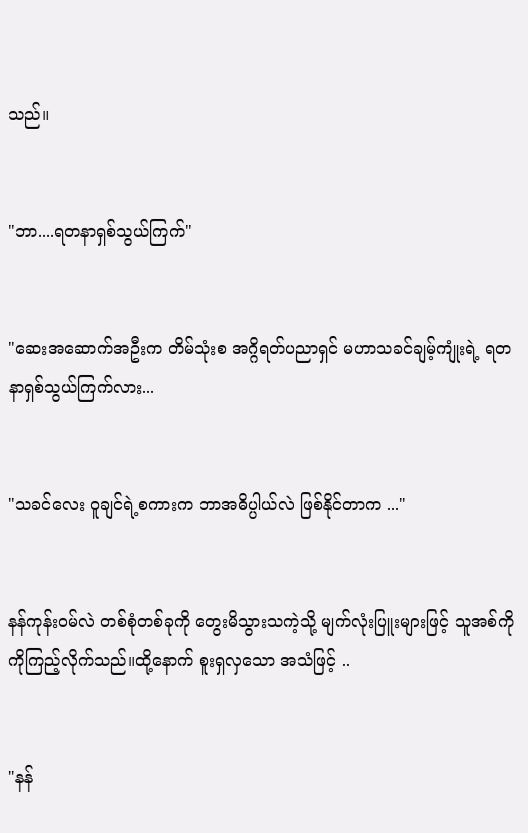သည်။


"ဘာ....ရတနာရှစ်သွယ်ကြက်"


"ဆေးအဆောက်အဦးက တိမ်သုံးစ အဂ္ဂိရတ်ပညာရှင် မဟာသခင်ချမ့်ကျုံးရဲ့ ရတနာရှစ်သွယ်ကြက်လား...


"သခင်လေး ဝူချင်ရဲ့စကားက ဘာအဓိပ္ပါယ်လဲ ဖြစ်နိုင်တာက ..."


နန်ကုန်းဝမ်လဲ တစ်စုံတစ်ခုကို တွေးမိသွားသကဲ့သို့ မျက်လုံးပြူးများဖြင့် သူအစ်ကိုကိုကြည့်လိုက်သည်။ထို့နောက် စူးရှလှသော အသံဖြင့် ..


"နန်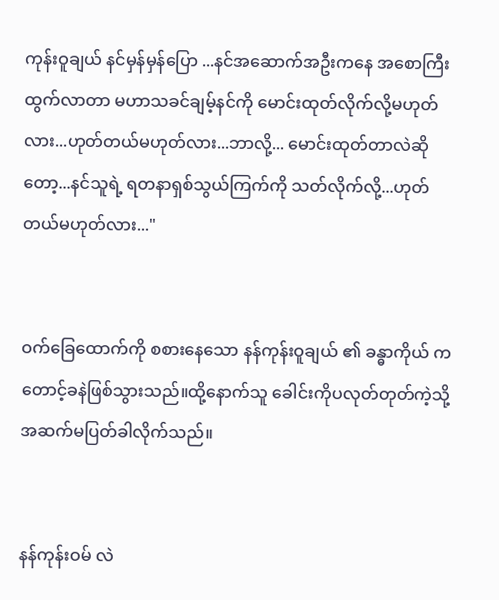ကုန်းဝူချယ် နင်မှန်မှန်ပြော ...နင်အဆောက်အဦးကနေ အစောကြီး ထွက်လာတာ မဟာသခင်ချမ့်နင်ကို မောင်းထုတ်လိုက်လို့မဟုတ်လား...ဟုတ်တယ်မဟုတ်လား...ဘာလို့... မောင်းထုတ်တာလဲဆိုတော့...နင်သူရဲ့ ရတနာရှစ်သွယ်ကြက်ကို သတ်လိုက်လို့...ဟုတ်တယ်မဟုတ်လား..."


ဝက်ခြေထောက်ကို စစားနေသော နန်ကုန်းဝူချယ် ၏ ခန္ဓာကိုယ် ကတောင့်ခနဲဖြစ်သွားသည်။ထို့နောက်သူ ခေါင်းကိုပလုတ်တုတ်ကဲ့သို့ အဆက်မပြတ်ခါလိုက်သည်။


နန်ကုန်းဝမ် လဲ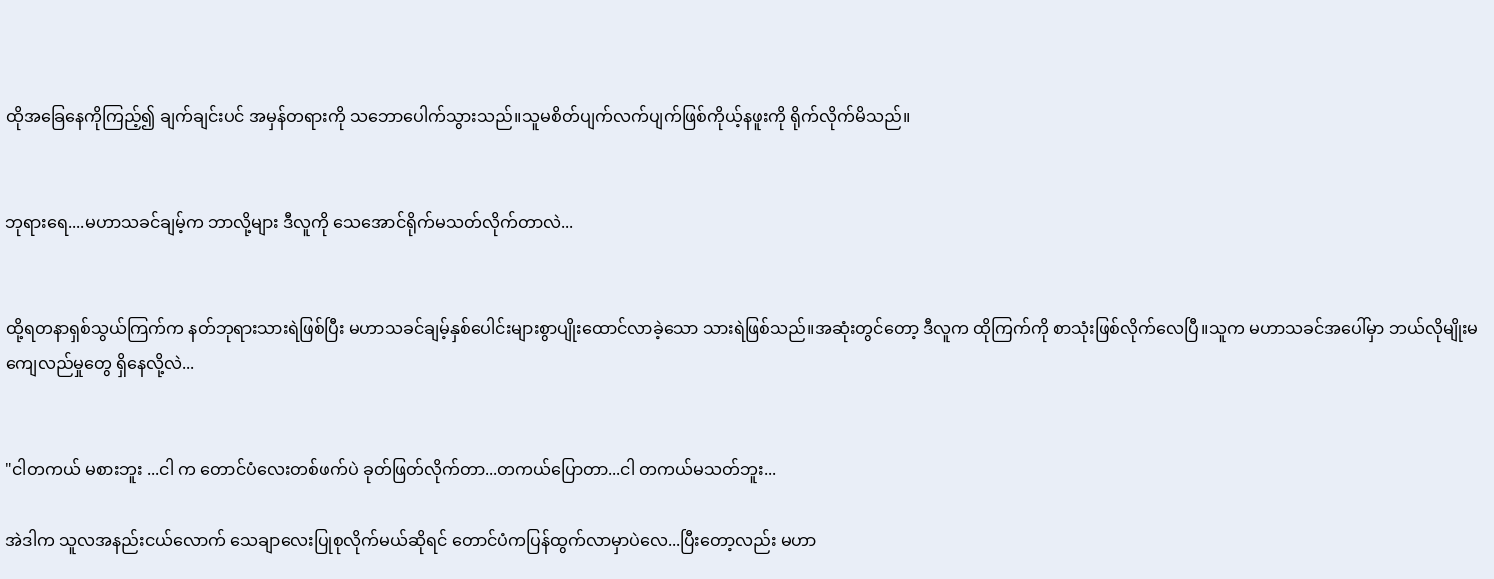ထိုအခြေနေကိုကြည့်၍ ချက်ချင်းပင် အမှန်တရားကို သဘောပေါက်သွားသည်။သူမစိတ်ပျက်လက်ပျက်ဖြစ်ကိုယ့်နဖူးကို ရိုက်လိုက်မိသည်။


ဘုရားရေ....မဟာသခင်ချမ့်က ဘာလို့များ ဒီလူကို သေအောင်ရိုက်မသတ်လိုက်တာလဲ...


ထို့ရတနာရှစ်သွယ်ကြက်က နတ်ဘုရားသားရဲဖြစ်ပြီး မဟာသခင်ချမ့်နှစ်ပေါင်းများစွာပျိုးထောင်လာခဲ့သော သားရဲဖြစ်သည်။အဆုံးတွင်တော့ ဒီလူက ထိုကြက်ကို စာသုံးဖြစ်လိုက်လေပြီ။သူက မဟာသခင်အပေါ်မှာ ဘယ်လိုမျိုးမကျေလည်မှုတွေ ရှိနေလို့လဲ...


"ငါတကယ် မစားဘူး ...ငါ က တောင်ပံလေးတစ်ဖက်ပဲ ခုတ်ဖြတ်လိုက်တာ...တကယ်ပြောတာ...ငါ တကယ်မသတ်ဘူး...

အဲဒါက သူလအနည်းငယ်လောက် သေချာလေးပြုစုလိုက်မယ်ဆိုရင် တောင်ပံကပြန်ထွက်လာမှာပဲလေ...ပြီးတော့လည်း မဟာ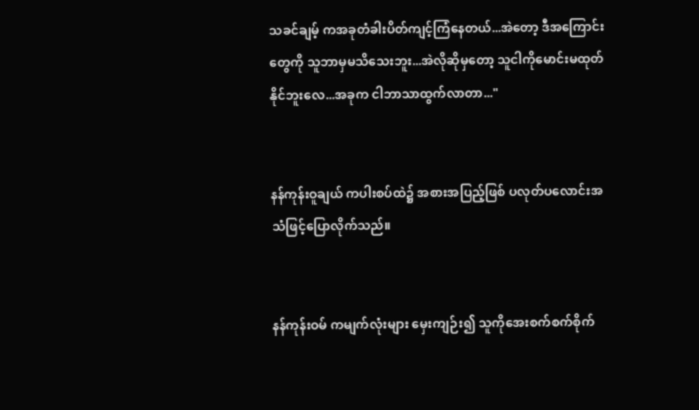သခင်ချမ့် ကအခုတံခါးပိတ်ကျင့်ကြံနေတယ်...အဲတော့ ဒီအကြောင်းတွေကို သူဘာမှမသိသေးဘူး...အဲလိုဆိုမှတော့ သူငါကိုမောင်းမထုတ်နိုင်ဘူးလေ...အခုက ငါဘာသာထွက်လာတာ..."


နန်ကုန်းဝူချယ် ကပါးစပ်ထဲ၌ အစားအပြည့်ဖြစ် ပလုတ်ပလောင်းအသံဖြင့်ပြောလိုက်သည်။


နန်ကုန်းဝမ် ကမျက်လုံးများ မှေးကျဉ်း၍ သူကိုအေးစက်စက်စိုက်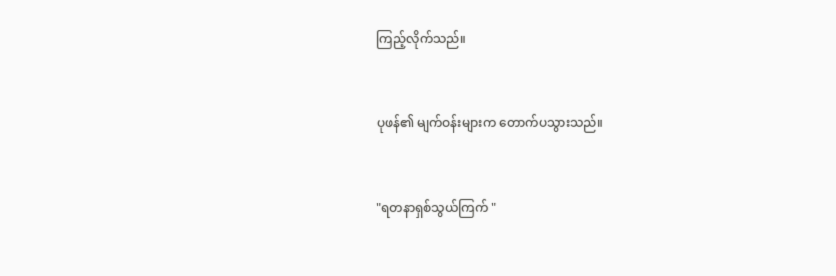ကြည့်လိုက်သည်။


ပုဖန်၏ မျက်ဝန်းများက တောက်ပသွားသည်။


"ရတနာရှစ်သွယ်ကြက် "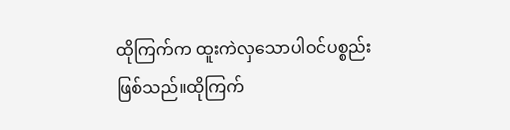ထိုကြက်က ထူးကဲလှသောပါဝင်ပစ္စည်းဖြစ်သည်။ထိုကြက်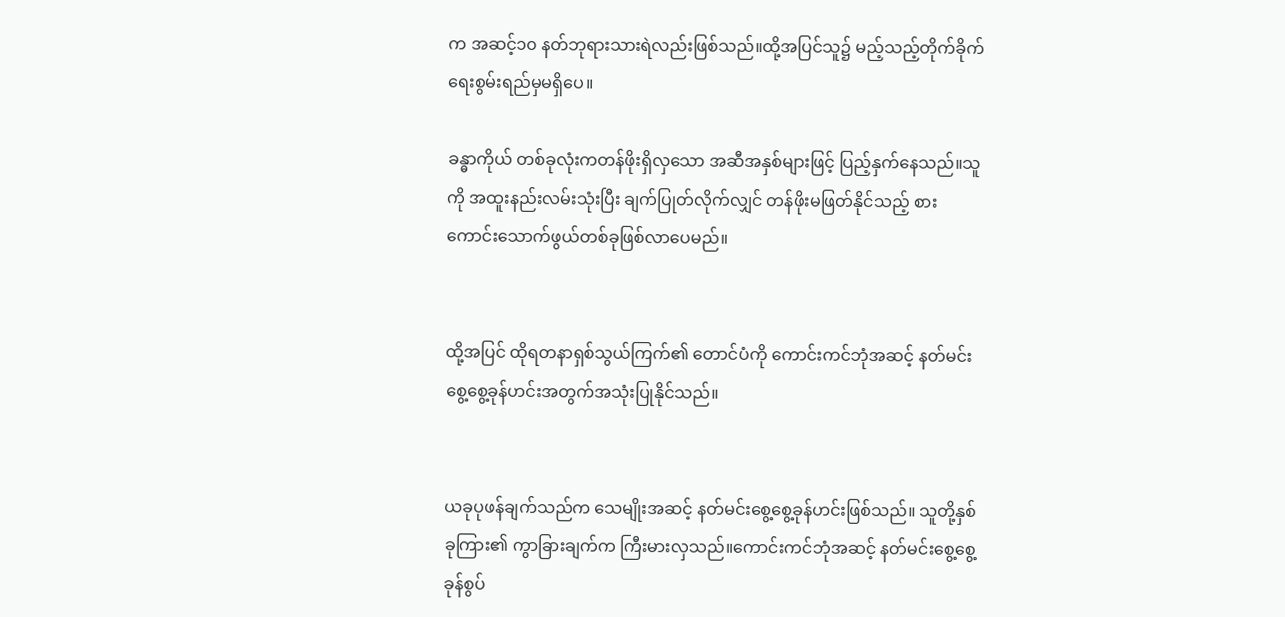က အဆင့်၁၀ နတ်ဘုရားသားရဲလည်းဖြစ်သည်။ထို့အပြင်သူ၌ မည့်သည့်တိုက်ခိုက်ရေးစွမ်းရည်မှမရှိပေ။

ခန္ဓာကိုယ် တစ်ခုလုံးကတန်ဖိုးရှိလှသော အဆီအနှစ်များဖြင့် ပြည့်နှက်နေသည်။သူကို အထူးနည်းလမ်းသုံးပြီး ချက်ပြုတ်လိုက်လျှင် တန်ဖိုးမဖြတ်နိုင်သည့် စားကောင်းသောက်ဖွယ်တစ်ခုဖြစ်လာပေမည်။


ထို့အပြင် ထိုရတနာရှစ်သွယ်ကြက်၏ တောင်ပံကို ကောင်းကင်ဘုံအဆင့် နတ်မင်းစွေ့စွေ့ခုန်ဟင်းအတွက်အသုံးပြုနိုင်သည်။


ယခုပုဖန်ချက်သည်က သေမျိုးအဆင့် နတ်မင်းစွေ့စွေ့ခုန်ဟင်းဖြစ်သည်။ သူတို့နှစ်ခုကြား၏ ကွာခြားချက်က ကြီးမားလှသည်။ကောင်းကင်ဘုံအဆင့် နတ်မင်းစွေ့စွေ့ခုန်စွပ်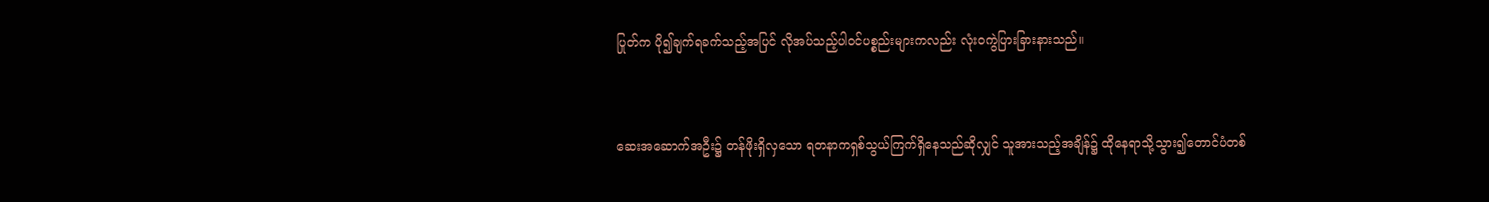ပြုတ်က ပို၍ချက်ရခက်သည့်အပြင် လိုအပ်သည့်ပါဝင်ပစ္စည်းများကလည်း လုံးဝကွဲပြားခြားနားသည်။


ဆေးအဆောက်အဦး၌ တန်ဖိုးရှိလှသော ရတနာကရှစ်သွယ်ကြက်ရှိနေသည်ဆိုလျှင် သူအားသည့်အချိန်၌ ထိုနေရာသို့သွား၍တောင်ပံတစ်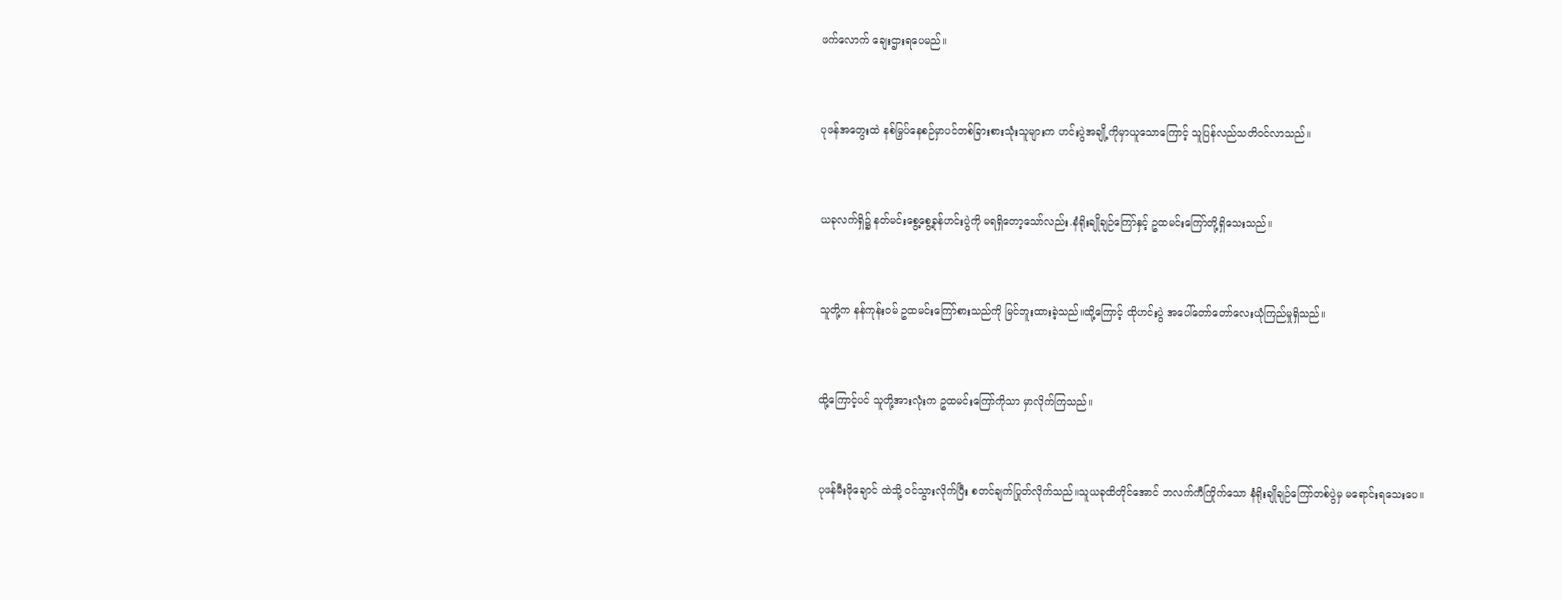ဖက်လောက် ချေးဌားရပေမည်။


ပုဖန်အတွေးထဲ နစ်မြှပ်နေစဉ်မှာပင်တစ်ခြားစားသုံးသူများက ဟင်းပွဲအချို့ကိုမှာယူသောကြောင့် သူပြန်လည်သတိဝင်လာသည်။


ယခုလက်ရှိ၌ နတ်မင်းစွေ့စွေ့ခုန်ဟင်းပွဲကို မရရှိတော့သော်လည်း.နံရိုးချိုချဉ်ကြော်နှင့် ဥထမင်းကြော်တို့ရှိသေးသည်။


သူတို့က နန်ကုန်းဝမ် ဥထမင်းကြော်စားသည်ကို မြင်ဘူးထားခဲ့သည်။ထို့ကြောင့် ထိုဟင်းပွဲ အပေါ်တော်တော်လေးယုံကြည်မှုရှိသည်။


ထို့ကြောင့်ပင် သူတို့အားလုံးက ဥထမင်းကြော်ကိုသာ မှာလိုက်ကြသည်။


ပုဖန်မီးဖိုချောင် ထဲသို့ ဝင်သွားလိုက်ပြီး စတင်ချက်ပြုတ်လိုက်သည်။သူယခုထိတိုင်အောင် ဘလက်ကီကြိုက်သော နံရိုးချိုချဉ်ကြော်တစ်ပွဲမှ မရောင်းရသေးပေ။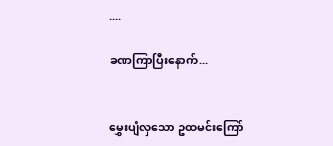....

ခဏကြာပြီးနောက်...


မွှေးပျံလှသော ဥထမင်းကြော်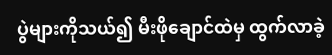ပွဲများကိုသယ်၍ မီးဖိုချောင်ထဲမှ ထွက်လာခဲ့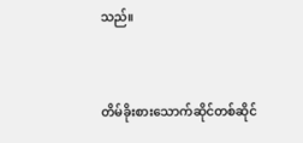သည်။


တိမ်ခိုးစားသောက်ဆိုင်တစ်ဆိုင်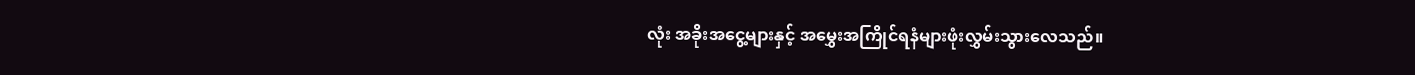လုံး အခိုးအငွေ့များနှင့် အမွှေးအကြိုင်ရနံများဖုံးလွှမ်းသွားလေသည်။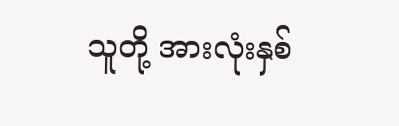သူတို့ အားလုံးနှစ်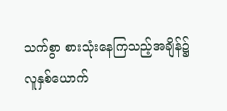သက်စွာ စားသုံးနေကြသည့်အချိန်၌ လူနှစ်ယောက်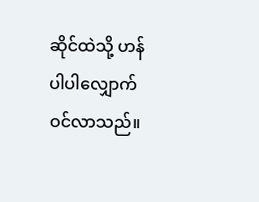ဆိုင်ထဲသို့ ဟန်ပါပါလျှောက်ဝင်လာသည်။